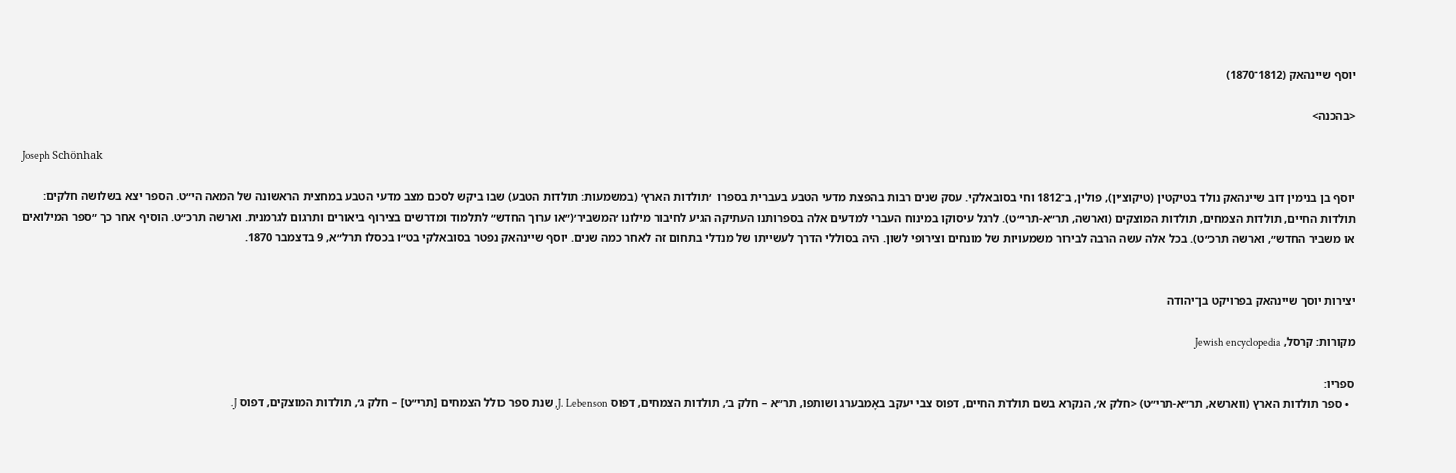יוסף שיינהאק (1812־1870)

<בהכנה>

Joseph Schönhak

יוסף בן בנימין דוב שיינהאק נולד בטיקטין (טיקוצ׳ין), פולין, ב־1812 וחי בסובאלקי. עסק שנים רבות בהפצת מדעי הטבע בעברית בספרו  ׳תולדות הארץ׳ (במשמעות: תולדות הטבע) שבו ביקש לסכם מצב מדעי הטבע במחצית הראשונה של המאה הי״ט. הספר יצא בשלושה חלקים: תולדות החיים, תולדות הצמחים, תולדות המוצקים (וארשה, תר״א-תרי״ט). לרגל עיסוקו במינוח העברי למדעים אלה בספרותנו העתיקה הגיע לחיבור מילונו ׳המשביר׳(״או ערוך החדש״ לתלמוד ומדרשים בצירוף ביאורים ותרגום לגרמנית. וארשה תרכ״ט. הוסיף אחר כך ״ספר המילואים או משביר החדש״, וארשה תרכ״ט). בכל אלה עשה הרבה לבירור משמעויות של מונחים וצירופי לשון. היה בסוללי הדרך לעשייתו של מנדלי בתחום זה לאחר כמה שנים. יוסף שיינהאק נפטר בסובאלקי בט״ו בכסלו תרל״א, 9 בדצמבר 1870.


יצירות יוסך שיינהאק בפרויקט בן־יהודה

מקורות: קרסל, Jewish encyclopedia

ספריו:
  • ספר תולדות הארץ (ווארשא, תר״א-תרי״ט) <חלק א׳, הנקרא בשם תולדֹת החיים, דפוס צבי יעקב באָמבערג ושותפו, תר״א – חלק ב׳, תולדות הצמחים, דפוס J. Lebenson, שנת ספר כולל הצמחים [תרי״ט] – חלק ג׳, תולדות המוצקים, דפוס J.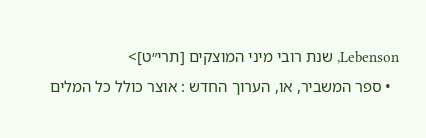Lebenson, שנת רובי מיני המוצקים [תרי״ט]>
  • ספר המשביר, או, הערוך החדש : אוצר כולל כל המלים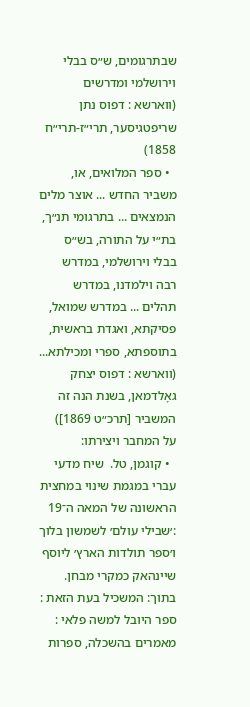שבתרגומים, ש״ס בבלי וירושלמי ומדרשים (ווארשא : דפוס נתן שריפטגיסער, תרי״ז-תרי״ח 1858)
  • ספר המלואים, או, משביר החדש ... אוצר מלים הנמצאים ... בתרגומי תנ״ך, בת״י על התורה, בש״ס בבלי וירושלמי, במדרש רבה וילמדנו, במדרש תהלים ... במדרש שמואל, פסיקתא, ואגדת בראשית, בתוספתא, ספרי ומכילתא... (ווארשא : דפוס יצחק גאָלדמאן, בשנת הנה זה המשביר [תרכ״ט 1869])
על המחבר ויצירתו:
  • קוגמן, טל.  שיח מדעי עברי במגמת שינוי במחצית הראשונה של המאה ה־19 :׳שבילי עולם׳ לשמשון בלוך ו׳ספר תולדות הארץ׳ ליוסף שיינהאק כמקרי מבחן.  בתוך: המשכיל בעת הזאת : ספר היובל למשה פלאי : מאמרים בהשכלה, ספרות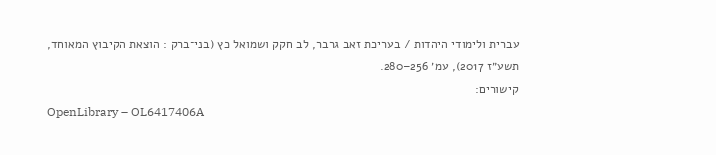עברית ולימודי היהדות / בעריכת זאב גרבר, לב חקק ושמואל כץ (בני־ברק : הוצאת הקיבוץ המאוחד, תשע״ז 2017), עמ׳ 256–280.
קישורים:
OpenLibrary – OL6417406A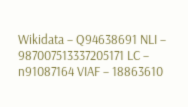Wikidata – Q94638691 NLI – 987007513337205171 LC – n91087164 VIAF – 18863610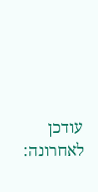עודכן לאחרונה: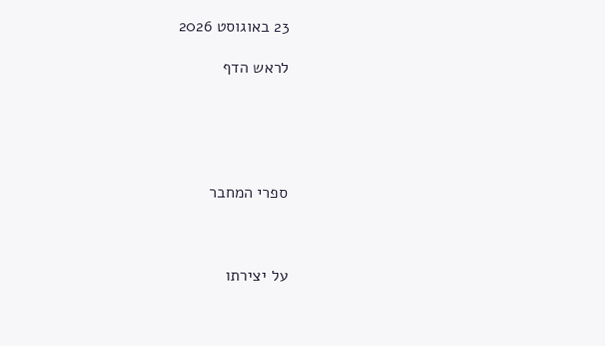23 באוגוסט 2026

לראש הדף





ספרי המחבר



על יצירתו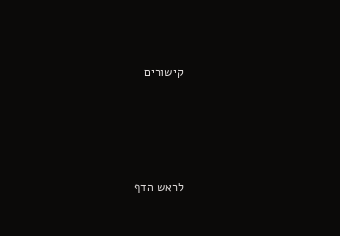קישורים





לראש הדף